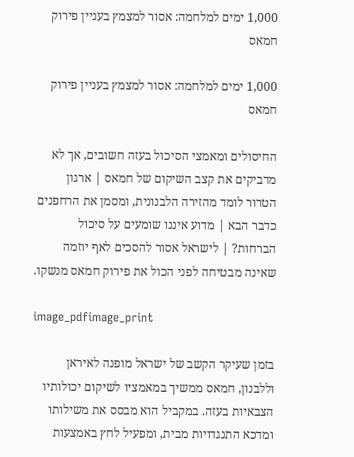1,000 ימים למלחמה: אסור למצמץ בעניין פירוק חמאס

1,000 ימים למלחמה: אסור למצמץ בעניין פירוק חמאס

החיסולים ומאמצי הסיכול בעזה חשובים, אך לא מדביקים את קצב השיקום של חמאס | ארגון הטרור לומד מהזירה הלבנונית, ומסמן את הרחפנים כדבר הבא | מדוע איננו שומעים על סיכול הברחות? | לישראל אסור להסכים לאף יוזמה שאינה מבטיחה לפני הכול את פירוק חמאס מנשקו.

image_pdfimage_print

בזמן שעיקר הקשב של ישראל מופנה לאיראן וללבנון, חמאס ממשיך במאמציו לשיקום יכולותיו הצבאיות בעזה. במקביל הוא מבסס את משילותו ומדכא התנגדויות מבית, ומפעיל לחץ באמצעות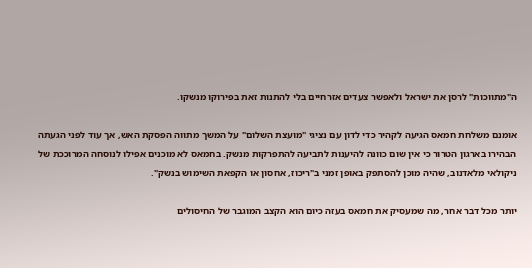ה"מתווכות" לרסן את ישראל ולאפשר צעדים אזרחיים בלי להתנות זאת בפירוקו מנשקו.

אומנם משלחת חמאס הגיעה לקהיר כדי לדון עם נציגי "מועצת השלום" על המשך מתווה הפסקת האש, אך עוד לפני הגעתה הבהירו בארגון הטרור כי אין שום כוונה להיענות לתביעה להתפרקות מנשק. בחמאס לא מוכנים אפילו לנוסחה המרוככת של ניקולאי מלאדנוב, שהיה מוכן להסתפק באופן זמני ב"ריכוז, אחסון או הקפאת השימוש בנשק".

יותר מכל דבר אחר, מה שמעסיק את חמאס בעזה כיום הוא הקצב המוגבר של החיסולים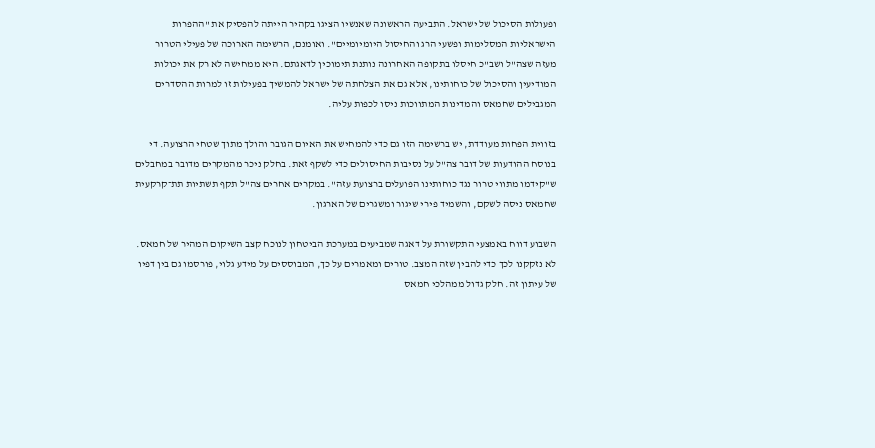ופעולות הסיכול של ישראל. התביעה הראשונה שאנשיו הציגו בקהיר הייתה להפסיק את "ההפרות הישראליות המסלימות ופשעי הרג והחיסול היומיומיים". ואומנם, הרשימה הארוכה של פעילי הטרור מעזה שצה"ל ושב"כ חיסלו בתקופה האחרונה נותנת תימוכין לדאגתם. היא ממחישה לא רק את יכולות המודיעין והסיכול של כוחותינו, אלא גם את הצלחתה של ישראל להמשיך בפעילות זו למרות ההסדרים המגבילים שחמאס והמדינות המתווכות ניסו לכפות עליה.

בזווית הפחות מעודדת, יש ברשימה הזו גם כדי להמחיש את האיום הגובר והולך מתוך שטחי הרצועה. די בנוסח ההודעות של דובר צה"ל על נסיבות החיסולים כדי לשקף זאת. בחלק ניכר מהמקרים מדובר במחבלים ש"קידמו מתווי טרור נגד כוחותינו הפועלים ברצועת עזה". במקרים אחרים צה"ל תקף תשתיות תת־קרקעית שחמאס ניסה לשקם, והשמיד פירי שיגור ומשגרים של הארגון.

השבוע דווח באמצעי התקשורת על דאגה שמביעים במערכת הביטחון לנוכח קצב השיקום המהיר של חמאס. לא נזקקנו לכך כדי להבין שזה המצב. טורים ומאמרים על כך, המבוססים על מידע גלוי, פורסמו גם בין דפיו של עיתון זה. חלק גדול ממהלכי חמאס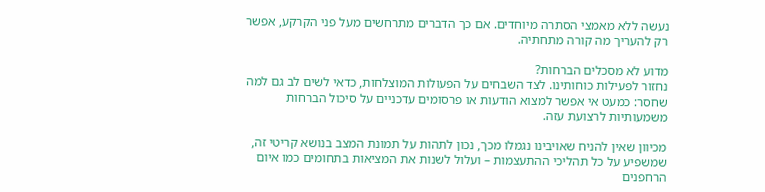נעשה ללא מאמצי הסתרה מיוחדים. אם כך הדברים מתרחשים מעל פני הקרקע, אפשר רק להעריך מה קורה מתחתיה.

מדוע לא מסכלים הברחות?
נחזור לפעילות כוחותינו. לצד השבחים על הפעולות המוצלחות, כדאי לשים לב גם למה שחסר: כמעט אי אפשר למצוא הודעות או פרסומים עדכניים על סיכול הברחות משמעותיות לרצועת עזה.

מכיוון שאין להניח שאויבינו נגמלו מכך, נכון לתהות על תמונת המצב בנושא קריטי זה, שמשפיע על כל תהליכי ההתעצמות – ועלול לשנות את המציאות בתחומים כמו איום הרחפנים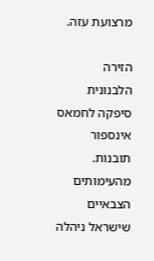מרצועת עזה.

הזירה הלבנונית סיפקה לחמאס אינספור תובנות. מהעימותים הצבאיים שישראל ניהלה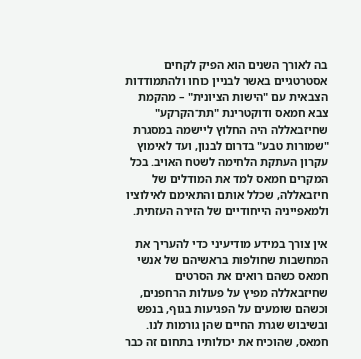בה לאורך השנים הוא הפיק לקחים אסטרטגיים באשר לבניין כוחו ולהתמודדות הצבאית עם "הישות הציונית" – מהקמת צבא חמאס ודוקטרינת "תת־הקרקע" שחיזבאללה היה החלוץ ליישמה במסגרת "שמורות טבע" בדרום לבנון, ועד לאימוץ עקרון העתקת הלחימה לשטח האויב. בכל המקרים חמאס למד את המודלים של חיזבאללה, שכלל אותם והתאימם לאילוציו ולמאפייניה הייחודיים של הזירה העזתית.

אין צורך במידע מודיעיני כדי להעריך את המחשבות שחולפות בראשיהם של אנשי חמאס כשהם רואים את הסרטים שחיזבאללה מפיץ על פעולות הרחפנים, וכשהם שומעים על הפגיעות בגוף, בנפש ובשיבוש שגרת החיים שהן גורמות לנו. חמאס, שהוכיח את יכולותיו בתחום זה כבר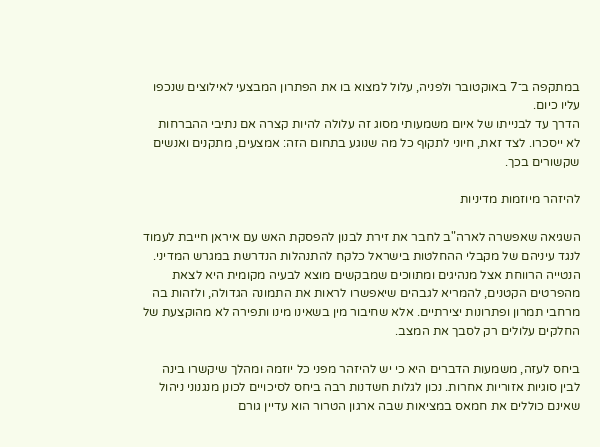במתקפה ב־7 באוקטובר ולפניה, עלול למצוא בו את הפתרון המבצעי לאילוצים שנכפו עליו כיום.
הדרך עד לבנייתו של איום משמעותי מסוג זה עלולה להיות קצרה אם נתיבי ההברחות לא ייסכרו. לצד זאת, חיוני לתקוף כל מה שנוגע בתחום הזה: אמצעים, מתקנים ואנשים שקשורים בכך.

להיזהר מיוזמות מדיניות

השגיאה שאפשרה לארה"ב לחבר את זירת לבנון להפסקת האש עם איראן חייבת לעמוד לנגד עיניהם של מקבלי ההחלטות בישראל כלקח להתנהלות הנדרשת במגרש המדיני. הנטייה הרווחת אצל מנהיגים ומתווכים שמבקשים מוצא לבעיה מקומית היא לצאת מהפרטים הקטנים, להמריא לגבהים שיאפשרו לראות את התמונה הגדולה, ולזהות בה מרחבי תמרון ופתרונות יצירתיים. אלא שחיבור מין בשאינו מינו ותפירה לא מהוקצעת של החלקים עלולים רק לסבך את המצב.

ביחס לעזה, משמעות הדברים היא כי יש להיזהר מפני כל יוזמה ומהלך שיקשרו בינה לבין סוגיות אזוריות אחרות. נכון לגלות חשדנות רבה ביחס לסיכויים לכונן מנגנוני ניהול שאינם כוללים את חמאס במציאות שבה ארגון הטרור הוא עדיין גורם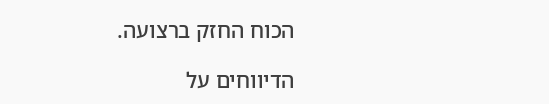הכוח החזק ברצועה.

הדיווחים על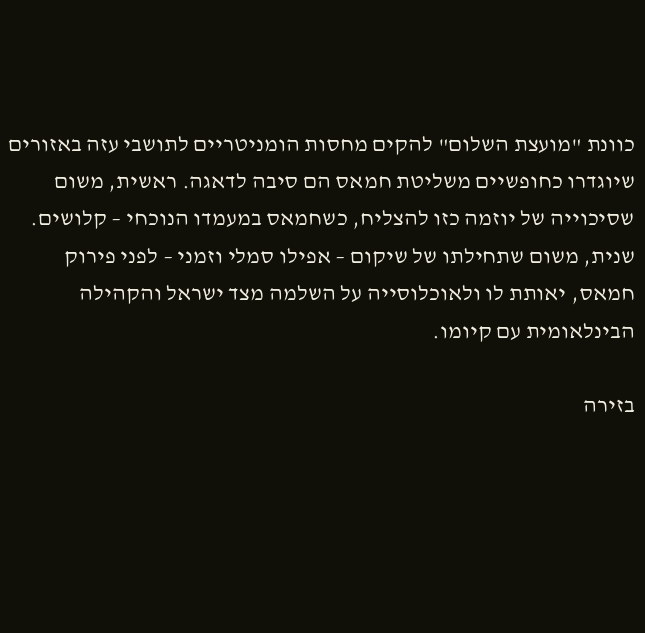כוונת "מועצת השלום" להקים מחסות הומניטריים לתושבי עזה באזורים שיוגדרו כחופשיים משליטת חמאס הם סיבה לדאגה. ראשית, משום שסיכוייה של יוזמה כזו להצליח, כשחמאס במעמדו הנוכחי – קלושים. שנית, משום שתחילתו של שיקום – אפילו סמלי וזמני – לפני פירוק חמאס, יאותת לו ולאוכלוסייה על השלמה מצד ישראל והקהילה הבינלאומית עם קיומו.

בזירה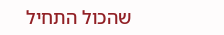שהכול התחיל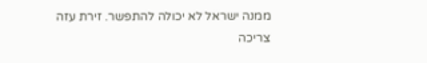ממנה ישראל לא יכולה להתפשר. זירת עזה צריכה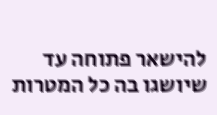להישאר פתוחה עד שיושגו בה כל המטרות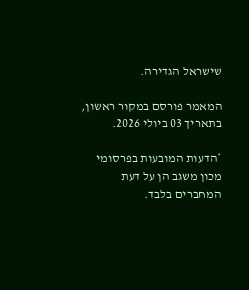שישראל הגדירה.

המאמר פורסם במקור ראשון, בתאריך 03 ביולי 2026.

*הדעות המובעות בפרסומי מכון משגב הן על דעת המחברים בלבד.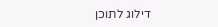דילוג לתוכן